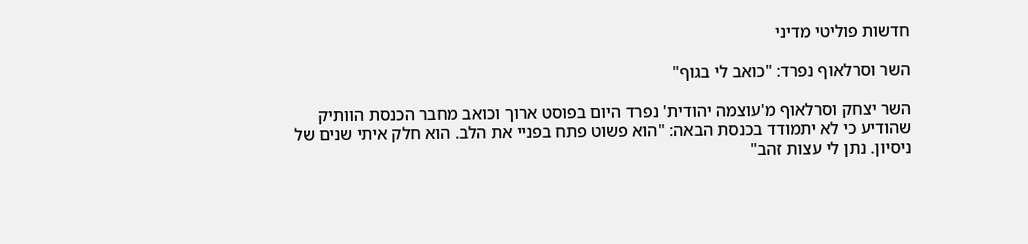חדשות פוליטי מדיני

השר וסרלאוף נפרד: "כואב לי בגוף"

השר יצחק וסרלאוף מ'עוצמה יהודית' נפרד היום בפוסט ארוך וכואב מחבר הכנסת הוותיק שהודיע כי לא יתמודד בכנסת הבאה: "הוא פשוט פתח בפניי את הלב. הוא חלק איתי שנים של ניסיון. נתן לי עצות זהב"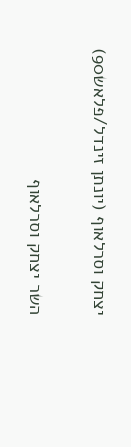יצחק וסרלאוף (יונתן זינדל/פלאש90)

השר יצחק וסרלאוף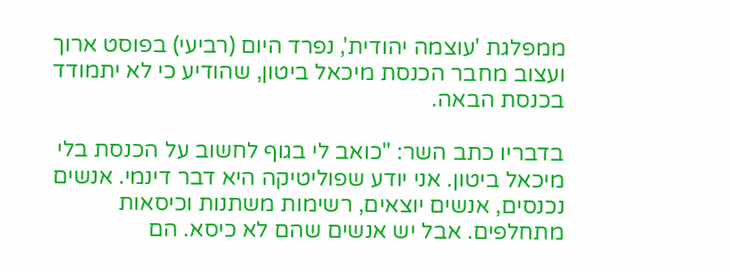ממפלגת 'עוצמה יהודית', נפרד היום (רביעי) בפוסט ארוך ועצוב מחבר הכנסת מיכאל ביטון, שהודיע כי לא יתמודד בכנסת הבאה.

בדבריו כתב השר: "כואב לי בגוף לחשוב על הכנסת בלי מיכאל ביטון. אני יודע שפוליטיקה היא דבר דינמי. אנשים נכנסים, אנשים יוצאים, רשימות משתנות וכיסאות מתחלפים. אבל יש אנשים שהם לא כיסא. הם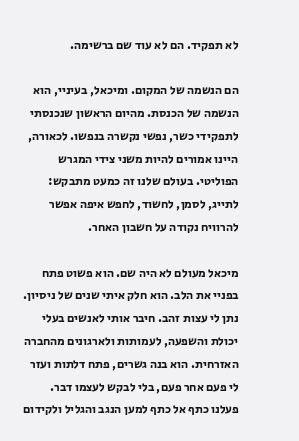לא תפקיד. הם לא עוד שם ברשימה.

הם הנשמה של המקום. ומיכאל, בעיניי, הוא הנשמה של הכנסת. מהיום הראשון שנכנסתי לתפקידי כשר, נפשי נקשרה בנפשו. לכאורה, היינו אמורים להיות משני צידי המגרש הפוליטי. בעולם שלנו זה כמעט מתבקש: לתייג, לסמן, לחשוד, לחפש איפה אפשר להרוויח נקודה על חשבון האחר.

מיכאל מעולם לא היה שם. הוא פשוט פתח בפניי את הלב. הוא חלק איתי שנים של ניסיון. נתן לי עצות זהב. חיבר אותי לאנשים בעלי יכולת והשפעה, לעמותות ולארגונים מהחברה האזרחית. הוא בנה גשרים, פתח דלתות ועזר לי פעם אחר פעם, בלי לבקש לעצמו דבר. פעלנו כתף אל כתף למען הנגב והגליל ולקידום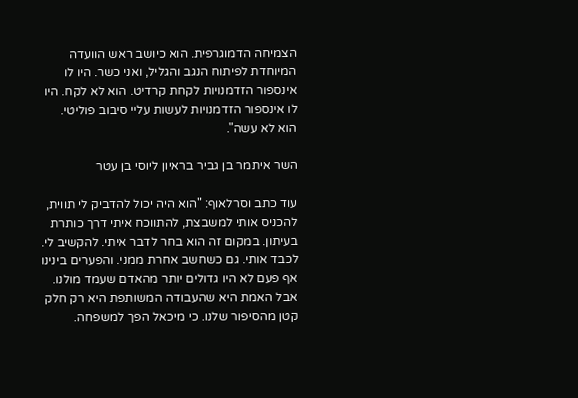הצמיחה הדמוגרפית. הוא כיושב ראש הוועדה המיוחדת לפיתוח הנגב והגליל, ואני כשר. היו לו אינספור הזדמנויות לקחת קרדיט. הוא לא לקח. היו לו אינספור הזדמנויות לעשות עליי סיבוב פוליטי. הוא לא עשה".

השר איתמר בן גביר בראיון ליוסי בן עטר

עוד כתב וסרלאוף: "הוא היה יכול להדביק לי תווית, להכניס אותי למשבצת, להתווכח איתי דרך כותרת בעיתון. במקום זה הוא בחר לדבר איתי. להקשיב לי. לכבד אותי. גם כשחשב אחרת ממני. והפערים בינינו אף פעם לא היו גדולים יותר מהאדם שעמד מולנו. אבל האמת היא שהעבודה המשותפת היא רק חלק קטן מהסיפור שלנו. כי מיכאל הפך למשפחה.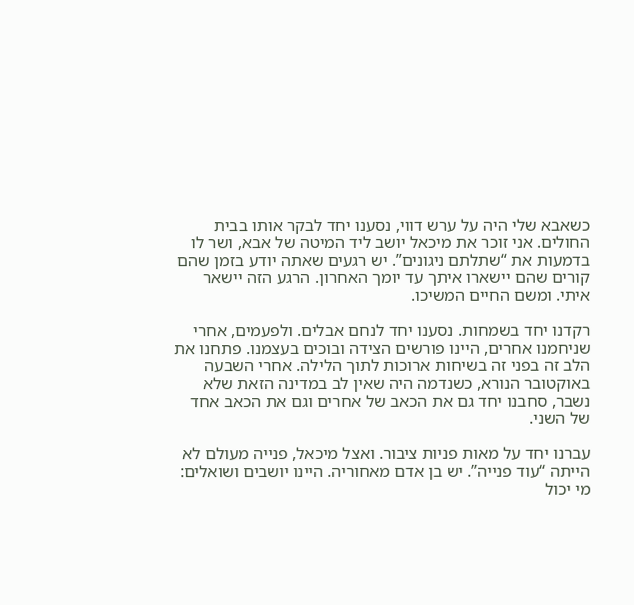כשאבא שלי היה על ערש דווי, נסענו יחד לבקר אותו בבית החולים. אני זוכר את מיכאל יושב ליד המיטה של אבא, ושר לו בדמעות את “שתלתם ניגונים”. יש רגעים שאתה יודע בזמן שהם קורים שהם יישארו איתך עד יומך האחרון. הרגע הזה יישאר איתי. ומשם החיים המשיכו.

רקדנו יחד בשמחות. נסענו יחד לנחם אבלים. ולפעמים, אחרי שניחמנו אחרים, היינו פורשים הצידה ובוכים בעצמנו. פתחנו את הלב זה בפני זה בשיחות ארוכות לתוך הלילה. אחרי השבעה באוקטובר הנורא, כשנדמה היה שאין לב במדינה הזאת שלא נשבר, סחבנו יחד גם את הכאב של אחרים וגם את הכאב אחד של השני.

עברנו יחד על מאות פניות ציבור. ואצל מיכאל, פנייה מעולם לא הייתה “עוד פנייה”. יש בן אדם מאחוריה. היינו יושבים ושואלים: מי יכול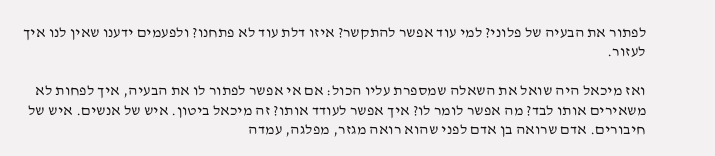לפתור את הבעיה של פלוני? למי עוד אפשר להתקשר? איזו דלת עוד לא פתחנו? ולפעמים ידענו שאין לנו איך לעזור.

ואז מיכאל היה שואל את השאלה שמספרת עליו הכול: אם אי אפשר לפתור לו את הבעיה, איך לפחות לא משאירים אותו לבד? מה אפשר לומר לו? איך אפשר לעודד אותו? זה מיכאל ביטון. איש של אנשים. איש של חיבורים. אדם שרואה בן אדם לפני שהוא רואה מגזר, מפלגה, עמדה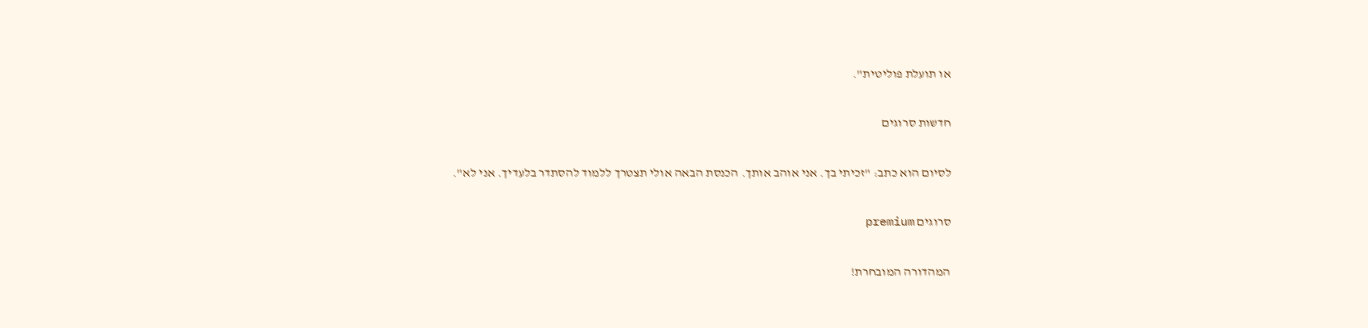או תועלת פוליטית".

חדשות סרוגים

לסיום הוא כתב: "זכיתי בך. אני אוהב אותך. הכנסת הבאה אולי תצטרך ללמוד להסתדר בלעדיך. אני לא".

סרוגים premium

המהדורה המובחרת!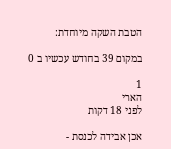הטבת השקה מיוחדת:

במקום 39 בחודש עכשיו ב 0

1
הארי
לפני 18 דקות

אכן אבידה לכנסת -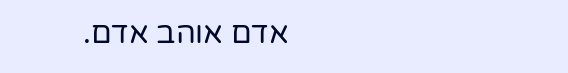אדם אוהב אדם.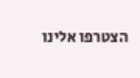הצטרפו אלינו